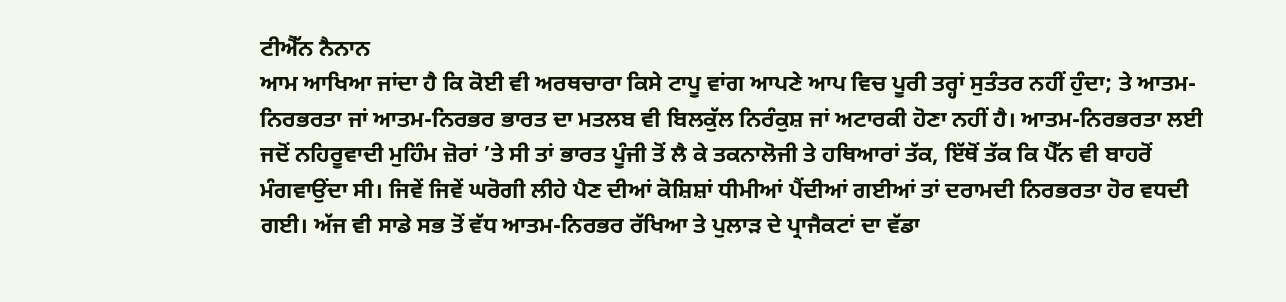ਟੀਐੱਨ ਨੈਨਾਨ
ਆਮ ਆਖਿਆ ਜਾਂਦਾ ਹੈ ਕਿ ਕੋਈ ਵੀ ਅਰਥਚਾਰਾ ਕਿਸੇ ਟਾਪੂ ਵਾਂਗ ਆਪਣੇ ਆਪ ਵਿਚ ਪੂਰੀ ਤਰ੍ਹਾਂ ਸੁਤੰਤਰ ਨਹੀਂ ਹੁੰਦਾ; ਤੇ ਆਤਮ-ਨਿਰਭਰਤਾ ਜਾਂ ਆਤਮ-ਨਿਰਭਰ ਭਾਰਤ ਦਾ ਮਤਲਬ ਵੀ ਬਿਲਕੁੱਲ ਨਿਰੰਕੁਸ਼ ਜਾਂ ਅਟਾਰਕੀ ਹੋਣਾ ਨਹੀਂ ਹੈ। ਆਤਮ-ਨਿਰਭਰਤਾ ਲਈ ਜਦੋਂ ਨਹਿਰੂਵਾਦੀ ਮੁਹਿੰਮ ਜ਼ੋਰਾਂ ’ਤੇ ਸੀ ਤਾਂ ਭਾਰਤ ਪੂੰਜੀ ਤੋਂ ਲੈ ਕੇ ਤਕਨਾਲੋਜੀ ਤੇ ਹਥਿਆਰਾਂ ਤੱਕ, ਇੱਥੋਂ ਤੱਕ ਕਿ ਪੈੱਨ ਵੀ ਬਾਹਰੋਂ ਮੰਗਵਾਉਂਦਾ ਸੀ। ਜਿਵੇਂ ਜਿਵੇਂ ਘਰੋਗੀ ਲੀਹੇ ਪੈਣ ਦੀਆਂ ਕੋਸ਼ਿਸ਼ਾਂ ਧੀਮੀਆਂ ਪੈਂਦੀਆਂ ਗਈਆਂ ਤਾਂ ਦਰਾਮਦੀ ਨਿਰਭਰਤਾ ਹੋਰ ਵਧਦੀ ਗਈ। ਅੱਜ ਵੀ ਸਾਡੇ ਸਭ ਤੋਂ ਵੱਧ ਆਤਮ-ਨਿਰਭਰ ਰੱਖਿਆ ਤੇ ਪੁਲਾੜ ਦੇ ਪ੍ਰਾਜੈਕਟਾਂ ਦਾ ਵੱਡਾ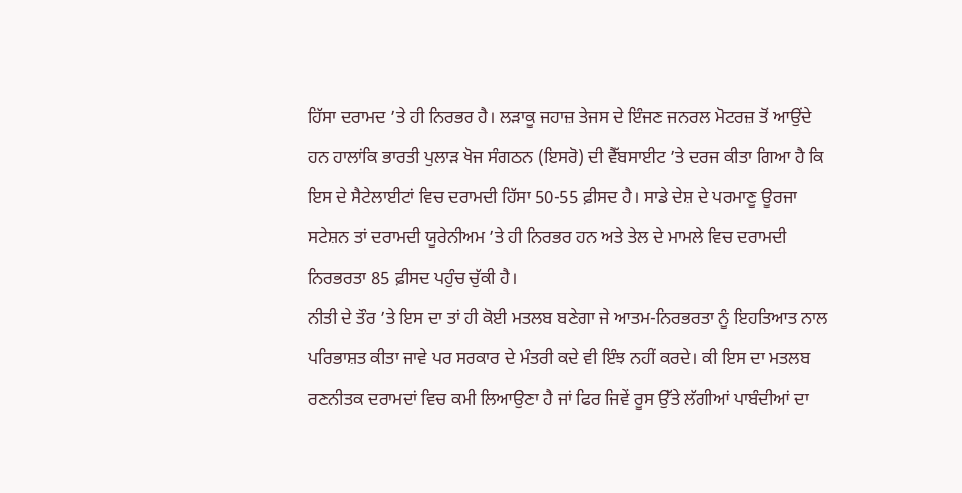ਹਿੱਸਾ ਦਰਾਮਦ ’ਤੇ ਹੀ ਨਿਰਭਰ ਹੈ। ਲੜਾਕੂ ਜਹਾਜ਼ ਤੇਜਸ ਦੇ ਇੰਜਣ ਜਨਰਲ ਮੋਟਰਜ਼ ਤੋਂ ਆਉਂਦੇ ਹਨ ਹਾਲਾਂਕਿ ਭਾਰਤੀ ਪੁਲਾੜ ਖੋਜ ਸੰਗਠਨ (ਇਸਰੋ) ਦੀ ਵੈੱਬਸਾਈਟ ’ਤੇ ਦਰਜ ਕੀਤਾ ਗਿਆ ਹੈ ਕਿ ਇਸ ਦੇ ਸੈਟੇਲਾਈਟਾਂ ਵਿਚ ਦਰਾਮਦੀ ਹਿੱਸਾ 50-55 ਫ਼ੀਸਦ ਹੈ। ਸਾਡੇ ਦੇਸ਼ ਦੇ ਪਰਮਾਣੂ ਊਰਜਾ ਸਟੇਸ਼ਨ ਤਾਂ ਦਰਾਮਦੀ ਯੂਰੇਨੀਅਮ ’ਤੇ ਹੀ ਨਿਰਭਰ ਹਨ ਅਤੇ ਤੇਲ ਦੇ ਮਾਮਲੇ ਵਿਚ ਦਰਾਮਦੀ ਨਿਰਭਰਤਾ 85 ਫ਼ੀਸਦ ਪਹੁੰਚ ਚੁੱਕੀ ਹੈ।
ਨੀਤੀ ਦੇ ਤੌਰ ’ਤੇ ਇਸ ਦਾ ਤਾਂ ਹੀ ਕੋਈ ਮਤਲਬ ਬਣੇਗਾ ਜੇ ਆਤਮ-ਨਿਰਭਰਤਾ ਨੂੰ ਇਹਤਿਆਤ ਨਾਲ ਪਰਿਭਾਸ਼ਤ ਕੀਤਾ ਜਾਵੇ ਪਰ ਸਰਕਾਰ ਦੇ ਮੰਤਰੀ ਕਦੇ ਵੀ ਇੰਝ ਨਹੀਂ ਕਰਦੇ। ਕੀ ਇਸ ਦਾ ਮਤਲਬ ਰਣਨੀਤਕ ਦਰਾਮਦਾਂ ਵਿਚ ਕਮੀ ਲਿਆਉਣਾ ਹੈ ਜਾਂ ਫਿਰ ਜਿਵੇਂ ਰੂਸ ਉੱਤੇ ਲੱਗੀਆਂ ਪਾਬੰਦੀਆਂ ਦਾ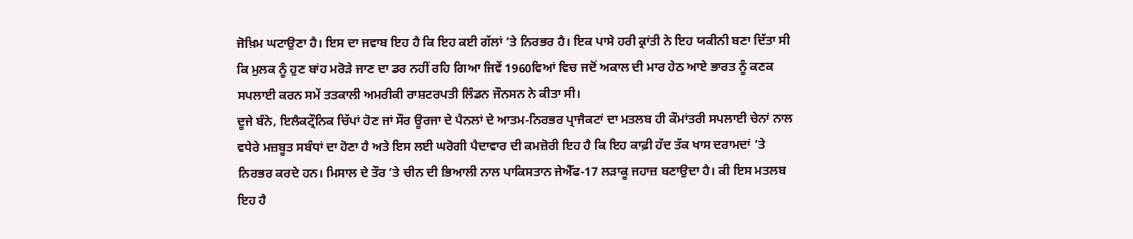ਜੋਖ਼ਿਮ ਘਟਾਉਣਾ ਹੈ। ਇਸ ਦਾ ਜਵਾਬ ਇਹ ਹੈ ਕਿ ਇਹ ਕਈ ਗੱਲਾਂ ’ਤੇ ਨਿਰਭਰ ਹੈ। ਇਕ ਪਾਸੇ ਹਰੀ ਕ੍ਰਾਂਤੀ ਨੇ ਇਹ ਯਕੀਨੀ ਬਣਾ ਦਿੱਤਾ ਸੀ ਕਿ ਮੁਲਕ ਨੂੰ ਹੁਣ ਬਾਂਹ ਮਰੋੜੇ ਜਾਣ ਦਾ ਡਰ ਨਹੀਂ ਰਹਿ ਗਿਆ ਜਿਵੇਂ 1960ਵਿਆਂ ਵਿਚ ਜਦੋਂ ਅਕਾਲ ਦੀ ਮਾਰ ਹੇਠ ਆਏ ਭਾਰਤ ਨੂੰ ਕਣਕ ਸਪਲਾਈ ਕਰਨ ਸਮੇਂ ਤਤਕਾਲੀ ਅਮਰੀਕੀ ਰਾਸ਼ਟਰਪਤੀ ਲਿੰਡਨ ਜੌਨਸਨ ਨੇ ਕੀਤਾ ਸੀ।
ਦੂਜੇ ਬੰਨੇ, ਇਲੈਕਟ੍ਰੌਨਿਕ ਚਿੱਪਾਂ ਹੋਣ ਜਾਂ ਸੌਰ ਊਰਜਾ ਦੇ ਪੈਨਲਾਂ ਦੇ ਆਤਮ-ਨਿਰਭਰ ਪ੍ਰਾਜੈਕਟਾਂ ਦਾ ਮਤਲਬ ਹੀ ਕੌਮਾਂਤਰੀ ਸਪਲਾਈ ਚੇਨਾਂ ਨਾਲ ਵਧੇਰੇ ਮਜ਼ਬੂਤ ਸਬੰਧਾਂ ਦਾ ਹੋਣਾ ਹੈ ਅਤੇ ਇਸ ਲਈ ਘਰੋਗੀ ਪੈਦਾਵਾਰ ਦੀ ਕਮਜ਼ੋਰੀ ਇਹ ਹੈ ਕਿ ਇਹ ਕਾਫ਼ੀ ਹੱਦ ਤੱਕ ਖਾਸ ਦਰਾਮਦਾਂ ’ਤੇ ਨਿਰਭਰ ਕਰਦੇ ਹਨ। ਮਿਸਾਲ ਦੇ ਤੌਰ ’ਤੇ ਚੀਨ ਦੀ ਭਿਆਲੀ ਨਾਲ ਪਾਕਿਸਤਾਨ ਜੇਐੱਫ-17 ਲੜਾਕੂ ਜਹਾਜ਼ ਬਣਾਉਦਾ ਹੈ। ਕੀ ਇਸ ਮਤਲਬ ਇਹ ਹੈ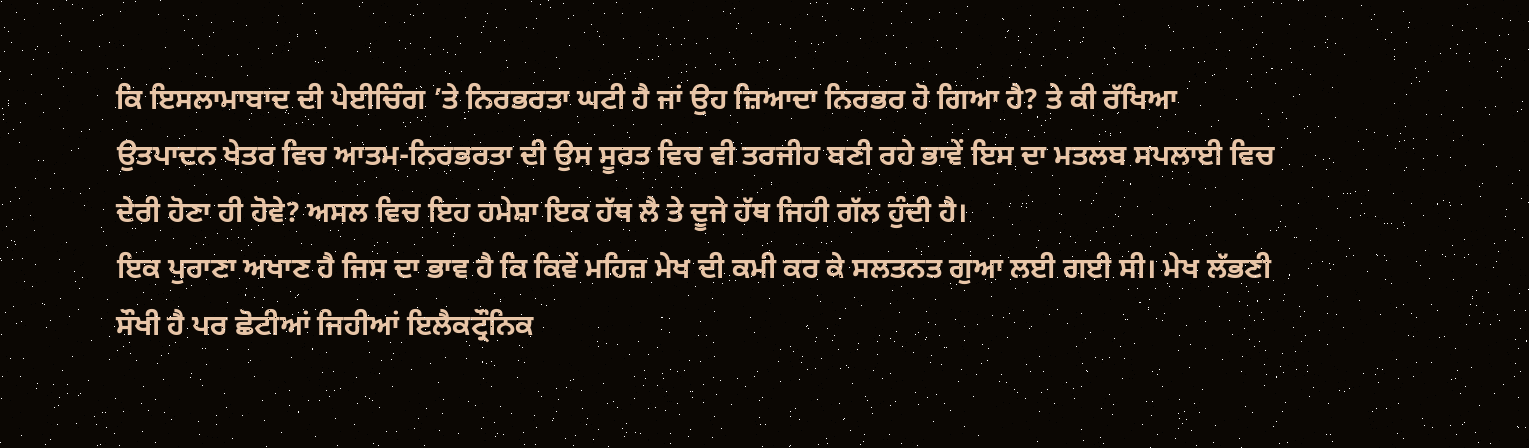ਕਿ ਇਸਲਾਮਾਬਾਦ ਦੀ ਪੇਈਚਿੰਗ ’ਤੇ ਨਿਰਭਰਤਾ ਘਟੀ ਹੈ ਜਾਂ ਉਹ ਜ਼ਿਆਦਾ ਨਿਰਭਰ ਹੋ ਗਿਆ ਹੈ? ਤੇ ਕੀ ਰੱਖਿਆ ਉਤਪਾਦਨ ਖੇਤਰ ਵਿਚ ਆਤਮ-ਨਿਰਭਰਤਾ ਦੀ ਉਸ ਸੂਰਤ ਵਿਚ ਵੀ ਤਰਜੀਹ ਬਣੀ ਰਹੇ ਭਾਵੇਂ ਇਸ ਦਾ ਮਤਲਬ ਸਪਲਾਈ ਵਿਚ ਦੇਰੀ ਹੋਣਾ ਹੀ ਹੋਵੇ? ਅਸਲ ਵਿਚ ਇਹ ਹਮੇਸ਼ਾ ਇਕ ਹੱਥ ਲੈ ਤੇ ਦੂਜੇ ਹੱਥ ਜਿਹੀ ਗੱਲ ਹੁੰਦੀ ਹੈ।
ਇਕ ਪੁਰਾਣਾ ਅਖਾਣ ਹੈ ਜਿਸ ਦਾ ਭਾਵ ਹੈ ਕਿ ਕਿਵੇਂ ਮਹਿਜ਼ ਮੇਖ ਦੀ ਕਮੀ ਕਰ ਕੇ ਸਲਤਨਤ ਗੁਆ ਲਈ ਗਈ ਸੀ। ਮੇਖ ਲੱਭਣੀ ਸੌਖੀ ਹੈ ਪਰ ਛੋਟੀਆਂ ਜਿਹੀਆਂ ਇਲੈਕਟ੍ਰੌਨਿਕ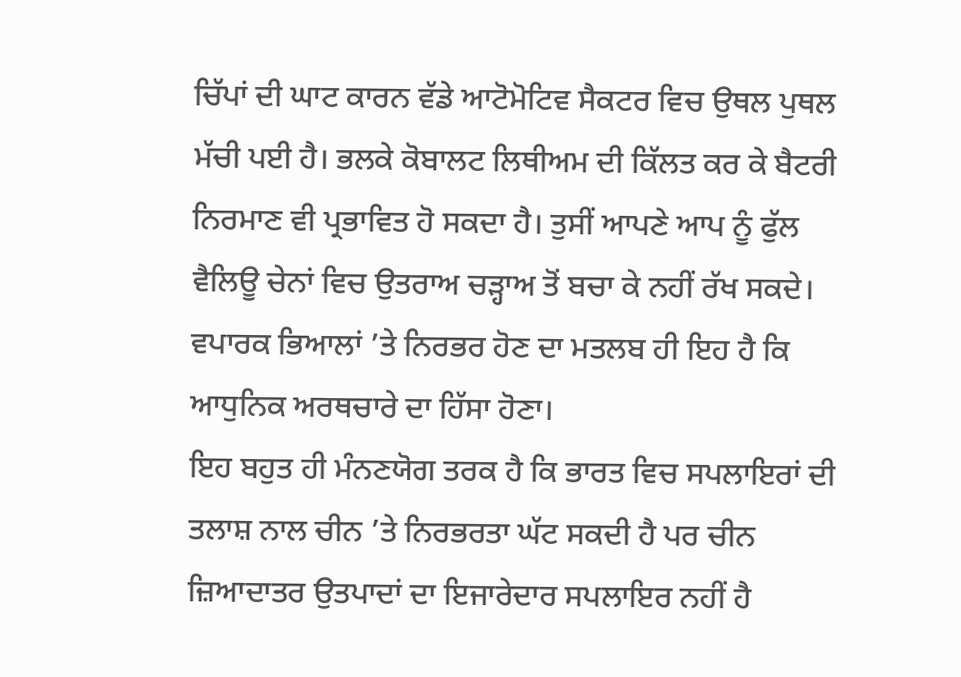ਚਿੱਪਾਂ ਦੀ ਘਾਟ ਕਾਰਨ ਵੱਡੇ ਆਟੋਮੋਟਿਵ ਸੈਕਟਰ ਵਿਚ ਉਥਲ ਪੁਥਲ ਮੱਚੀ ਪਈ ਹੈ। ਭਲਕੇ ਕੋਬਾਲਟ ਲਿਥੀਅਮ ਦੀ ਕਿੱਲਤ ਕਰ ਕੇ ਬੈਟਰੀ ਨਿਰਮਾਣ ਵੀ ਪ੍ਰਭਾਵਿਤ ਹੋ ਸਕਦਾ ਹੈ। ਤੁਸੀਂ ਆਪਣੇ ਆਪ ਨੂੰ ਫੁੱਲ ਵੈਲਿਊ ਚੇਨਾਂ ਵਿਚ ਉਤਰਾਅ ਚੜ੍ਹਾਅ ਤੋਂ ਬਚਾ ਕੇ ਨਹੀਂ ਰੱਖ ਸਕਦੇ। ਵਪਾਰਕ ਭਿਆਲਾਂ ’ਤੇ ਨਿਰਭਰ ਹੋਣ ਦਾ ਮਤਲਬ ਹੀ ਇਹ ਹੈ ਕਿ ਆਧੁਨਿਕ ਅਰਥਚਾਰੇ ਦਾ ਹਿੱਸਾ ਹੋਣਾ।
ਇਹ ਬਹੁਤ ਹੀ ਮੰਨਣਯੋਗ ਤਰਕ ਹੈ ਕਿ ਭਾਰਤ ਵਿਚ ਸਪਲਾਇਰਾਂ ਦੀ ਤਲਾਸ਼ ਨਾਲ ਚੀਨ ’ਤੇ ਨਿਰਭਰਤਾ ਘੱਟ ਸਕਦੀ ਹੈ ਪਰ ਚੀਨ ਜ਼ਿਆਦਾਤਰ ਉਤਪਾਦਾਂ ਦਾ ਇਜਾਰੇਦਾਰ ਸਪਲਾਇਰ ਨਹੀਂ ਹੈ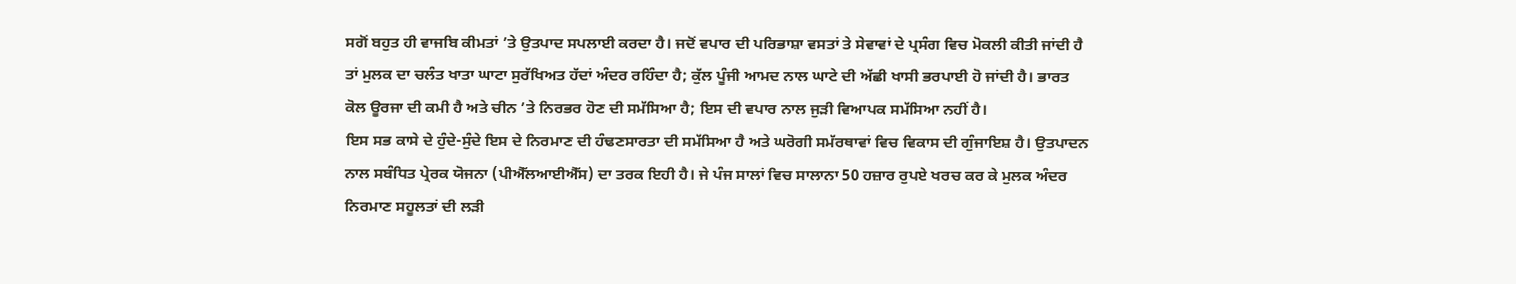ਸਗੋਂ ਬਹੁਤ ਹੀ ਵਾਜਬਿ ਕੀਮਤਾਂ ’ਤੇ ਉਤਪਾਦ ਸਪਲਾਈ ਕਰਦਾ ਹੈ। ਜਦੋਂ ਵਪਾਰ ਦੀ ਪਰਿਭਾਸ਼ਾ ਵਸਤਾਂ ਤੇ ਸੇਵਾਵਾਂ ਦੇ ਪ੍ਰਸੰਗ ਵਿਚ ਮੋਕਲੀ ਕੀਤੀ ਜਾਂਦੀ ਹੈ ਤਾਂ ਮੁਲਕ ਦਾ ਚਲੰਤ ਖਾਤਾ ਘਾਟਾ ਸੁਰੱਖਿਅਤ ਹੱਦਾਂ ਅੰਦਰ ਰਹਿੰਦਾ ਹੈ; ਕੁੱਲ ਪੂੰਜੀ ਆਮਦ ਨਾਲ ਘਾਟੇ ਦੀ ਅੱਛੀ ਖਾਸੀ ਭਰਪਾਈ ਹੋ ਜਾਂਦੀ ਹੈ। ਭਾਰਤ ਕੋਲ ਊਰਜਾ ਦੀ ਕਮੀ ਹੈ ਅਤੇ ਚੀਨ ’ਤੇ ਨਿਰਭਰ ਹੋਣ ਦੀ ਸਮੱਸਿਆ ਹੈ; ਇਸ ਦੀ ਵਪਾਰ ਨਾਲ ਜੁੜੀ ਵਿਆਪਕ ਸਮੱਸਿਆ ਨਹੀਂ ਹੈ।
ਇਸ ਸਭ ਕਾਸੇ ਦੇ ਹੁੰਦੇ-ਸੁੰਦੇ ਇਸ ਦੇ ਨਿਰਮਾਣ ਦੀ ਹੰਢਣਸਾਰਤਾ ਦੀ ਸਮੱਸਿਆ ਹੈ ਅਤੇ ਘਰੋਗੀ ਸਮੱਰਥਾਵਾਂ ਵਿਚ ਵਿਕਾਸ ਦੀ ਗੁੰਜਾਇਸ਼ ਹੈ। ਉਤਪਾਦਨ ਨਾਲ ਸਬੰਧਿਤ ਪ੍ਰੇਰਕ ਯੋਜਨਾ (ਪੀਐੱਲਆਈਐੱਸ) ਦਾ ਤਰਕ ਇਹੀ ਹੈ। ਜੇ ਪੰਜ ਸਾਲਾਂ ਵਿਚ ਸਾਲਾਨਾ 50 ਹਜ਼ਾਰ ਰੁਪਏ ਖਰਚ ਕਰ ਕੇ ਮੁਲਕ ਅੰਦਰ ਨਿਰਮਾਣ ਸਹੂਲਤਾਂ ਦੀ ਲੜੀ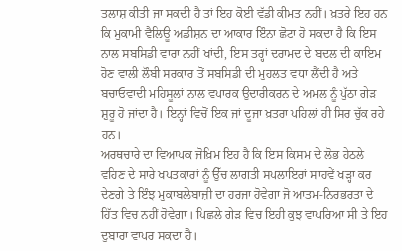ਤਲਾਸ਼ ਕੀਤੀ ਜਾ ਸਕਦੀ ਹੈ ਤਾਂ ਇਹ ਕੋਈ ਵੱਡੀ ਕੀਮਤ ਨਹੀਂ। ਖ਼ਤਰੇ ਇਹ ਹਨ ਕਿ ਮੁਕਾਮੀ ਵੈਲਿਊ ਅਡੀਸ਼ਨ ਦਾ ਆਕਾਰ ਇੰਨਾ ਛੋਟਾ ਹੋ ਸਕਦਾ ਹੈ ਕਿ ਇਸ ਨਾਲ ਸਬਸਿਡੀ ਵਾਰਾ ਨਹੀਂ ਖਾਂਦੀ, ਇਸ ਤਰ੍ਹਾਂ ਦਰਾਮਦ ਦੇ ਬਦਲ ਦੀ ਕਾਇਮ ਹੋਣ ਵਾਲੀ ਲੌਬੀ ਸਰਕਾਰ ਤੋਂ ਸਬਸਿਡੀ ਦੀ ਮੁਹਲਤ ਵਧਾ ਲੈਂਦੀ ਹੈ ਅਤੇ ਬਚਾਓਵਾਦੀ ਮਹਿਸੂਲਾਂ ਨਾਲ ਵਪਾਰਕ ਉਦਾਰੀਕਰਨ ਦੇ ਅਮਲ ਨੂੰ ਪੁੱਠਾ ਗੇੜ ਸ਼ੁਰੂ ਹੋ ਜਾਂਦਾ ਹੈ। ਇਨ੍ਹਾਂ ਵਿਚੋਂ ਇਕ ਜਾਂ ਦੂਜਾ ਖ਼ਤਰਾ ਪਹਿਲਾਂ ਹੀ ਸਿਰ ਚੁੱਕ ਰਹੇ ਹਨ।
ਅਰਥਚਾਰੇ ਦਾ ਵਿਆਪਕ ਜੋਖ਼ਿਮ ਇਹ ਹੈ ਕਿ ਇਸ ਕਿਸਮ ਦੇ ਲੋਭ ਹੇਠਲੇ ਵਹਿਣ ਦੇ ਸਾਰੇ ਖਪਤਕਾਰਾਂ ਨੂੰ ਉੱਚ ਲਾਗਤੀ ਸਪਲਾਇਰਾਂ ਸਾਹਵੇਂ ਖੜ੍ਹਾ ਕਰ ਦੇਣਗੇ ਤੇ ਇੰਝ ਮੁਕਾਬਲੇਬਾਜ਼ੀ ਦਾ ਹਰਜਾ ਹੋਵੇਗਾ ਜੋ ਆਤਮ-ਨਿਰਭਰਤਾ ਦੇ ਹਿੱਤ ਵਿਚ ਨਹੀਂ ਹੋਵੇਗਾ। ਪਿਛਲੇ ਗੇੜ ਵਿਚ ਇਹੀ ਕੁਝ ਵਾਪਰਿਆ ਸੀ ਤੇ ਇਹ ਦੁਬਾਰਾ ਵਾਪਰ ਸਕਦਾ ਹੈ।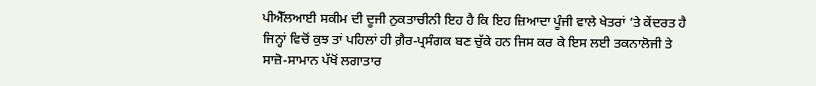ਪੀਐੱਲਆਈ ਸਕੀਮ ਦੀ ਦੂਜੀ ਨੁਕਤਾਚੀਨੀ ਇਹ ਹੈ ਕਿ ਇਹ ਜ਼ਿਆਦਾ ਪੂੰਜੀ ਵਾਲੇ ਖੇਤਰਾਂ ’ਤੇ ਕੇਂਦਰਤ ਹੈ ਜਿਨ੍ਹਾਂ ਵਿਚੋਂ ਕੁਝ ਤਾਂ ਪਹਿਲਾਂ ਹੀ ਗ਼ੈਰ-ਪ੍ਰਸੰਗਕ ਬਣ ਚੁੱਕੇ ਹਨ ਜਿਸ ਕਰ ਕੇ ਇਸ ਲਈ ਤਕਨਾਲੋਜੀ ਤੇ ਸਾਜ਼ੋ-ਸਾਮਾਨ ਪੱਖੋਂ ਲਗਾਤਾਰ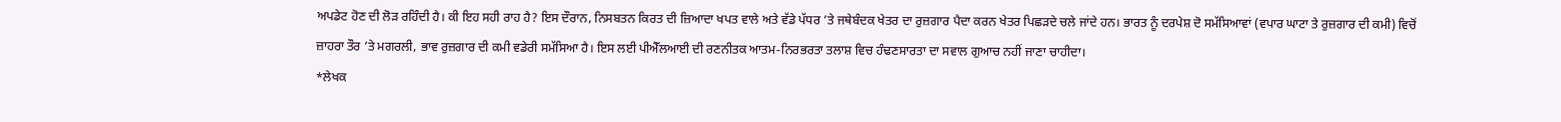ਅਪਡੇਟ ਹੋਣ ਦੀ ਲੋੜ ਰਹਿੰਦੀ ਹੈ। ਕੀ ਇਹ ਸਹੀ ਰਾਹ ਹੈ? ਇਸ ਦੌਰਾਨ, ਨਿਸਬਤਨ ਕਿਰਤ ਦੀ ਜ਼ਿਆਦਾ ਖਪਤ ਵਾਲੇ ਅਤੇ ਵੱਡੇ ਪੱਧਰ ’ਤੇ ਜਥੇਬੰਦਕ ਖੇਤਰ ਦਾ ਰੁਜ਼ਗਾਰ ਪੈਦਾ ਕਰਨ ਖੇਤਰ ਪਿਛੜਦੇ ਚਲੇ ਜਾਂਦੇ ਹਨ। ਭਾਰਤ ਨੂੰ ਦਰਪੇਸ਼ ਦੋ ਸਮੱਸਿਆਵਾਂ (ਵਪਾਰ ਘਾਟਾ ਤੇ ਰੁਜ਼ਗਾਰ ਦੀ ਕਮੀ) ਵਿਚੋਂ ਜ਼ਾਹਰਾ ਤੌਰ ’ਤੇ ਮਗਰਲੀ, ਭਾਵ ਰੁਜ਼ਗਾਰ ਦੀ ਕਮੀ ਵਡੇਰੀ ਸਮੱਸਿਆ ਹੈ। ਇਸ ਲਈ ਪੀਐੱਲਆਈ ਦੀ ਰਣਨੀਤਕ ਆਤਮ-ਨਿਰਭਰਤਾ ਤਲਾਸ਼ ਵਿਚ ਹੰਢਣਸਾਰਤਾ ਦਾ ਸਵਾਲ ਗੁਆਚ ਨਹੀਂ ਜਾਣਾ ਚਾਹੀਦਾ।
*ਲੇਖਕ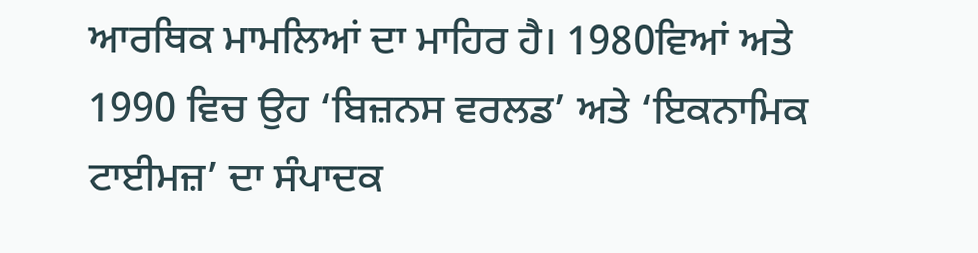ਆਰਥਿਕ ਮਾਮਲਿਆਂ ਦਾ ਮਾਹਿਰ ਹੈ। 1980ਵਿਆਂ ਅਤੇ 1990 ਵਿਚ ਉਹ ‘ਬਿਜ਼ਨਸ ਵਰਲਡ’ ਅਤੇ ‘ਇਕਨਾਮਿਕ ਟਾਈਮਜ਼’ ਦਾ ਸੰਪਾਦਕ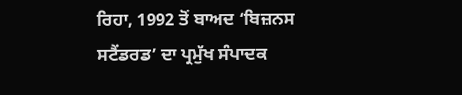ਰਿਹਾ, 1992 ਤੋਂ ਬਾਅਦ ‘ਬਿਜ਼ਨਸ ਸਟੈਂਡਰਡ’ ਦਾ ਪ੍ਰਮੁੱਖ ਸੰਪਾਦਕ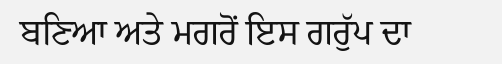ਬਣਿਆ ਅਤੇ ਮਗਰੋਂ ਇਸ ਗਰੁੱਪ ਦਾ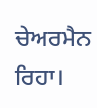ਚੇਅਰਮੈਨ ਰਿਹਾ।